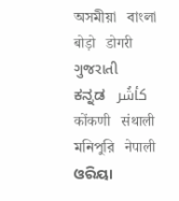অসমীয়া   বাংলা   बोड़ो   डोगरी   ગુજરાતી   ಕನ್ನಡ   كأشُر   कोंकणी   संथाली   মনিপুরি   नेपाली   ଓରିୟା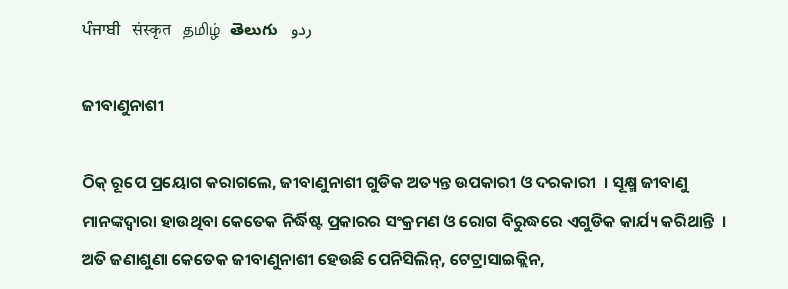ਪੰਜਾਬੀ   संस्कृत   தமிழ்  తెలుగు   ردو

ଜୀବାଣୁନାଶୀ

ଠିକ୍ ରୂପେ ପ୍ରୟୋଗ କରାଗଲେ, ଜୀବାଣୁନାଶୀ ଗୁଡିକ ଅତ୍ୟନ୍ତ ଉପକାରୀ ଓ ଦରକାରୀ  । ସୂକ୍ଷ୍ମ ଜୀବାଣୁ ମାନଙ୍କଦ୍ଵାରା ହାଉଥିବା କେତେକ ନିର୍ଦ୍ଧିଷ୍ଟ ପ୍ରକାରର ସଂକ୍ରମଣ ଓ ରୋଗ ବିରୁଦ୍ଧରେ ଏଗୁଡିକ କାର୍ଯ୍ୟ କରିଥାନ୍ତି  । ଅତି ଜଣାଶୁଣା କେତେକ ଜୀବାଣୁନାଶୀ ହେଉଛି ପେନିସିଲିନ୍, ଟେଟ୍ରାସାଇକ୍ଲିନ,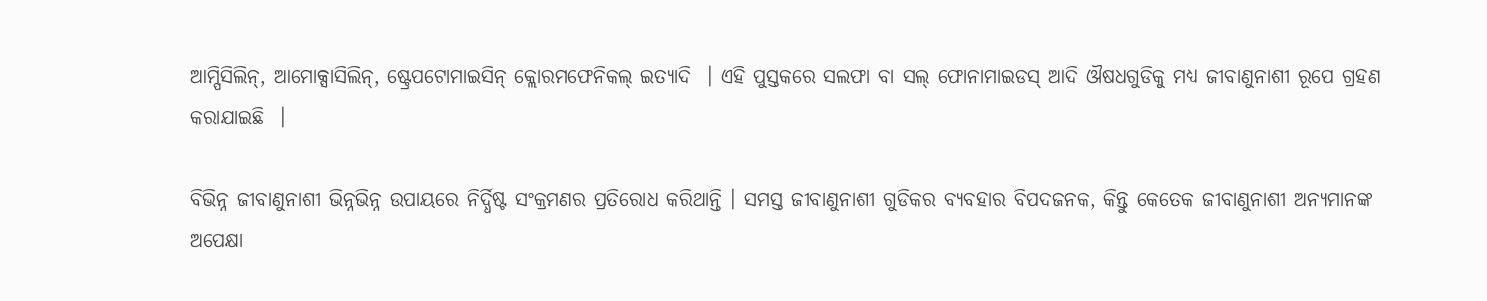ଆମ୍ପିସିଲିନ୍, ଆମୋକ୍ସାସିଲିନ୍, ଷ୍ଟ୍ରେପଟୋମାଇସିନ୍ କ୍ଲୋରମଫେନିକଲ୍ ଇତ୍ୟାଦି  । ଏହି ପୁସ୍ତକରେ ସଲଫା ବା ସଲ୍ ଫୋନାମାଇଡସ୍ ଆଦି ଔଷଧଗୁଡିକୁ ମଧ୍ୟ ଜୀବାଣୁନାଶୀ ରୂପେ ଗ୍ରହଣ କରାଯାଇଛି  ।

ବିଭିନ୍ନ ଜୀବାଣୁନାଶୀ ଭିନ୍ନଭିନ୍ନ ଉପାୟରେ ନିର୍ଦ୍ଧିଷ୍ଟ ସଂକ୍ରମଣର ପ୍ରତିରୋଧ କରିଥାନ୍ତି । ସମସ୍ତ ଜୀବାଣୁନାଶୀ ଗୁଡିକର ବ୍ୟବହାର ବିପଦଜନକ, କିନ୍ତୁ କେତେକ ଜୀବାଣୁନାଶୀ ଅନ୍ୟମାନଙ୍କ ଅପେକ୍ଷା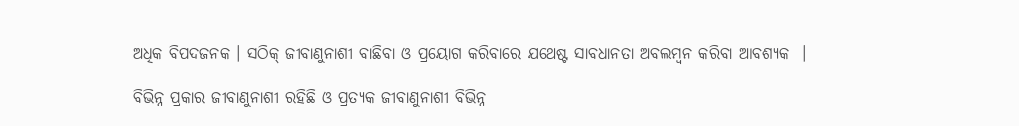ଅଧିକ ବିପଦଜନକ । ସଠିକ୍ ଜୀବାଣୁନାଶୀ ବାଛିବା ଓ ପ୍ରୟୋଗ କରିବାରେ ଯଥେଷ୍ଟ ସାବଧାନତା ଅବଲମ୍ବନ କରିବା ଆବଶ୍ୟକ  ।

ବିଭିନ୍ନ ପ୍ରକାର ଜୀବାଣୁନାଶୀ ରହିଛି ଓ ପ୍ରତ୍ୟକ ଜୀବାଣୁନାଶୀ ବିଭିନ୍ନ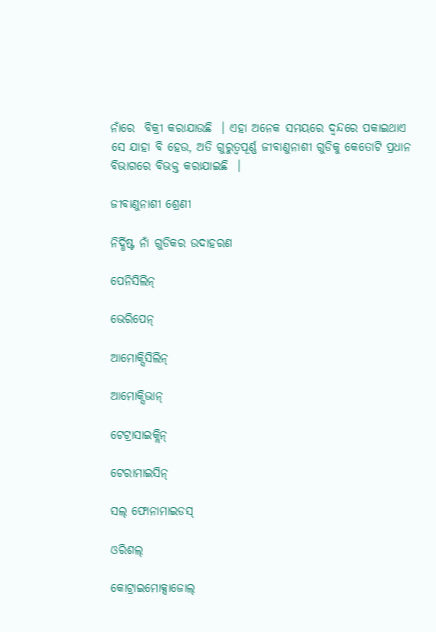ନାଁରେ  ବିକ୍ରୀ କରାଯାଉଛି  । ଏହା ଅନେକ ସମୟରେ ଦ୍ଵନ୍ଦରେ ପକାଇଥାଏ  ସେ ଯାହା ବି ହେଉ, ଅତି ଗୁରୁତ୍ୱପୂର୍ଣ୍ଣ ଜୀବାଣୁନାଶୀ ଗୁଡିକୁ କେତୋଟି ପ୍ରଧାନ ବିଭାଗରେ ବିଭକ୍ତ କରାଯାଇଛି  ।

ଜୀବାଣୁନାଶୀ ଶ୍ରେଣୀ

ନିର୍ଦ୍ଧିଷ୍ଟ ନାଁ ଗୁଡିକର ଉଦାହରଣ

ପେନିସିଲିନ୍

ଭେରିପେନ୍

ଆମୋକ୍ସିସିଲିନ୍

ଆମୋକ୍ସିଭାନ୍

ଟେଟ୍ରାସାଇକ୍ଲିନ୍

ଟେରାମାଇସିନ୍

ସଲ୍ ଫୋନାମାଇଡସ୍

ଓରିଶଲ୍

କୋଟ୍ରାଇମୋକ୍ସାଜୋଲ୍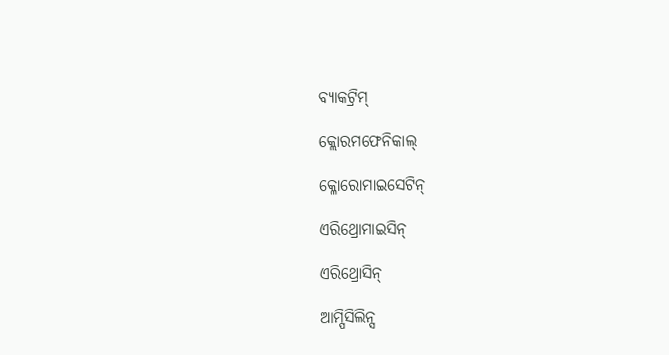ବ୍ୟାକଟ୍ରିମ୍

କ୍ଲୋରମଫେନିକାଲ୍

କ୍ଳୋରୋମାଇସେଟିନ୍

ଏରିଥ୍ରୋମାଇସିନ୍

ଏରିଥ୍ରୋସିନ୍

ଆମ୍ପିସିଲିନ୍ସ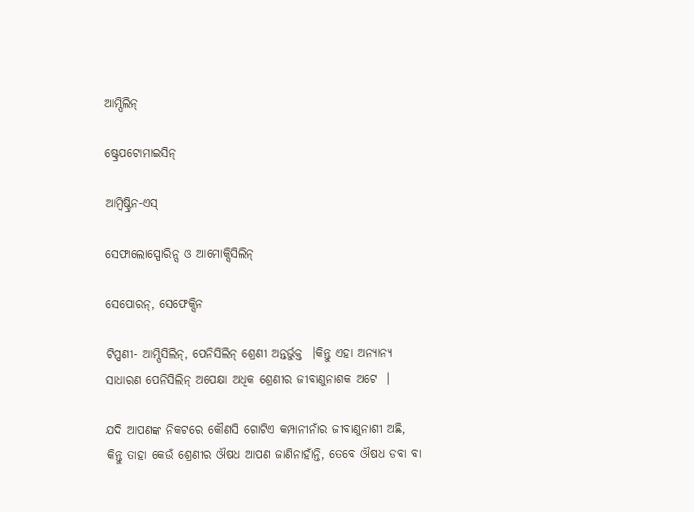ଆମ୍ପିଲିନ୍

ଷ୍ଟ୍ରେପଟୋମାଇସିନ୍

ଆମ୍ବିଷ୍ଟ୍ରିନ-ଏସ୍

ସେଫାଲୋସ୍ପୋରିନ୍ସ ଓ ଆମୋକ୍ସିସିଲିନ୍

ସେପୋରନ୍, ସେଫେକ୍ସିନ

ଟିପ୍ପଣୀ- ଆମ୍ପିସିଲିନ୍, ପେନିସିଲିନ୍ ଶ୍ରେଣୀ ଅନ୍ତର୍ଭୁକ୍ତ  ।କିନ୍ତୁ ଏହା ଅନ୍ୟାନ୍ୟ ସାଧାରଣ ପେନିସିଲିନ୍ ଅପେକ୍ଷା ଅଧିକ ଶ୍ରେଣୀର ଜୀବାଣୁନାଶକ ଅଟେ  ।

ଯଦି ଆପଣଙ୍କ ନିକଟରେ କୌଣସି ଗୋଟିଏ କମ୍ପାନୀନାଁର ଜୀବାଣୁନାଶୀ ଅଛି, କିନ୍ତୁ ତାହା କେଉଁ ଶ୍ରେଣୀର ଔଷଧ ଆପଣ ଜାଣିନାହାଁନ୍ତି, ତେବେ ଔଷଧ ଡବା ବା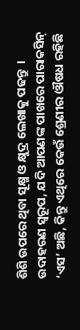ଶିଶି ଉପରେ ଥିବା ସୂକ୍ଷ୍ମ ଓ କ୍ଷୁଦ୍ର ଲେଖାକୁ ପଢନ୍ତୁ  । ଉଦାହରଣ ସ୍ୱରୂପ, ଯଦି ଆପଣଙ୍କ ପାଖରେ ପାରାକସିନ୍ ‘ଏସ’ ଅଛି, କିନ୍ତୁ ଏଥିରେ କେଉଁ ଶ୍ରେଣୀର ଔଷଧ ରହିଛି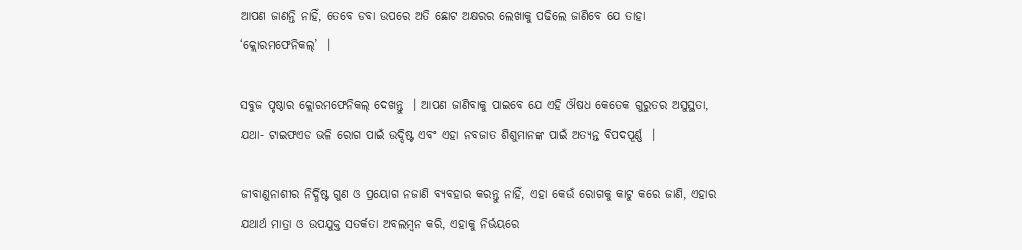ଆପଣ ଜାଣନ୍ତି ନାହିଁ, ତେବେ ଡବା ଉପରେ ଅତି ଛୋଟ ଅକ୍ଷରର ଲେଖାକୁ ପଢିଲେ ଜାଣିବେ ଯେ ତାହା ‘କ୍ଲୋରମଫେନିକଲ୍’  ।

ସବୁଜ ପୃଷ୍ଠାର କ୍ଲୋରମଫେନିକଲ୍ ଦେଖନ୍ତୁ  । ଆପଣ ଜାଣିବାକୁ ପାଇବେ ଯେ ଏହି ଔଷଧ କେତେକ ଗୁରୁତର ଅସୁସ୍ଥତା, ଯଥା- ଟାଇଫଏଡ ଭଳି ରୋଗ ପାଇଁ ଉଦ୍ଦିଷ୍ଟ ଏବଂ ଏହା ନବଜାତ ଶିଶୁମାନଙ୍କ ପାଇଁ ଅତ୍ୟନ୍ତ ବିପଦପୂର୍ଣ୍ଣ  ।

ଜୀବାଣୁନାଶୀର ନିର୍ଦ୍ଧିଷ୍ଟ ଗୁଣ ଓ ପ୍ରୟୋଗ ନଜାଣି ବ୍ୟବହାର କରନ୍ତୁ ନାହିଁ, ଏହା କେଉଁ ରୋଗକୁ କାଟୁ କରେ ଜାଣି, ଏହାର ଯଥାର୍ଥ ମାତ୍ରା ଓ ଉପଯୁକ୍ତ ସତର୍କତା ଅବଲମ୍ବନ କରି, ଏହାକୁ ନିର୍ଭୟରେ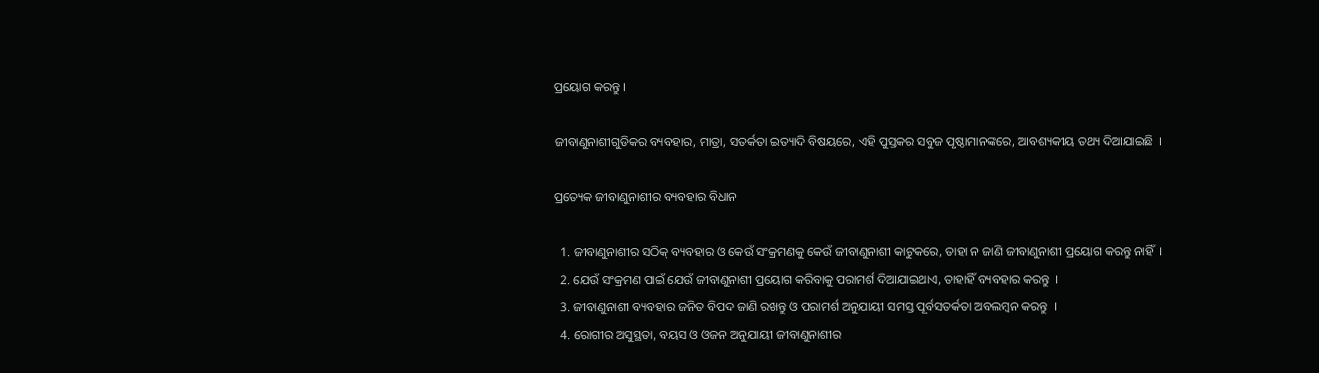ପ୍ରୟୋଗ କରନ୍ତୁ ।

ଜୀବାଣୁନାଶୀଗୁଡିକର ବ୍ୟବହାର, ମାତ୍ରା, ସତର୍କତା ଇତ୍ୟାଦି ବିଷୟରେ, ଏହି ପୁସ୍ତକର ସବୁଜ ପୃଷ୍ଠାମାନଙ୍କରେ, ଆବଶ୍ୟକୀୟ ତଥ୍ୟ ଦିଆଯାଇଛି  ।

ପ୍ରତ୍ୟେକ ଜୀବାଣୁନାଶୀର ବ୍ୟବହାର ବିଧାନ

  1. ଜୀବାଣୁନାଶୀର ସଠିକ୍ ବ୍ୟବହାର ଓ କେଉଁ ସଂକ୍ରମଣକୁ କେଉଁ ଜୀବାଣୁନାଶୀ କାଟୁକରେ, ତାହା ନ ଜାଣି ଜୀବାଣୁନାଶୀ ପ୍ରୟୋଗ କରନ୍ତୁ ନାହିଁ  ।
  2. ଯେଉଁ ସଂକ୍ରମଣ ପାଇଁ ଯେଉଁ ଜୀବାଣୁନାଶୀ ପ୍ରୟୋଗ କରିବାକୁ ପରାମର୍ଶ ଦିଆଯାଇଥାଏ, ତାହାହିଁ ବ୍ୟବହାର କରନ୍ତୁ  ।
  3. ଜୀବାଣୁନାଶୀ ବ୍ୟବହାର ଜନିତ ବିପଦ ଜାଣି ରଖନ୍ତୁ ଓ ପରାମର୍ଶ ଅନୁଯାୟୀ ସମସ୍ତ ପୂର୍ବସତର୍କତା ଅବଲମ୍ବନ କରନ୍ତୁ  ।
  4. ରୋଗୀର ଅସୁସ୍ଥତା, ବୟସ ଓ ଓଜନ ଅନୁଯାୟୀ ଜୀବାଣୁନାଶୀର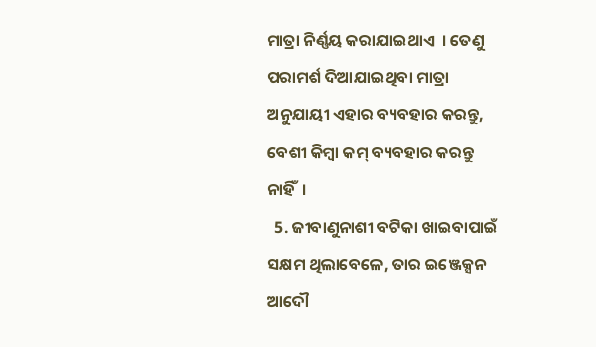ମାତ୍ରା ନିର୍ଣ୍ଣୟ କରାଯାଇଥାଏ  । ତେଣୁ ପରାମର୍ଶ ଦିଆଯାଇଥିବା ମାତ୍ରା ଅନୁଯାୟୀ ଏହାର ବ୍ୟବହାର କରନ୍ତୁ, ବେଶୀ କିମ୍ବା କମ୍ ବ୍ୟବହାର କରନ୍ତୁ ନାହିଁ  ।
  5. ଜୀବାଣୁନାଶୀ ବଟିକା ଖାଇବାପାଇଁ ସକ୍ଷମ ଥିଲାବେଳେ, ତାର ଇଞ୍ଜେକ୍ସନ ଆଦୌ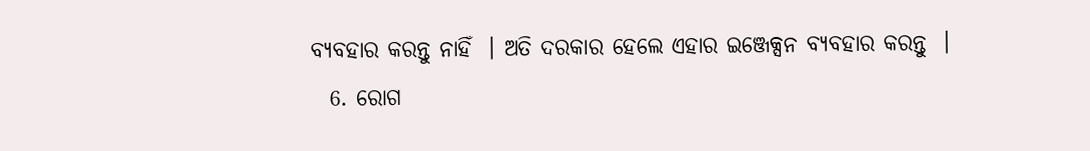ବ୍ୟବହାର କରନ୍ତୁ ନାହିଁ  । ଅତି ଦରକାର ହେଲେ ଏହାର ଇଞ୍ଜେକ୍ସନ ବ୍ୟବହାର କରନ୍ତୁ  ।
  6. ରୋଗ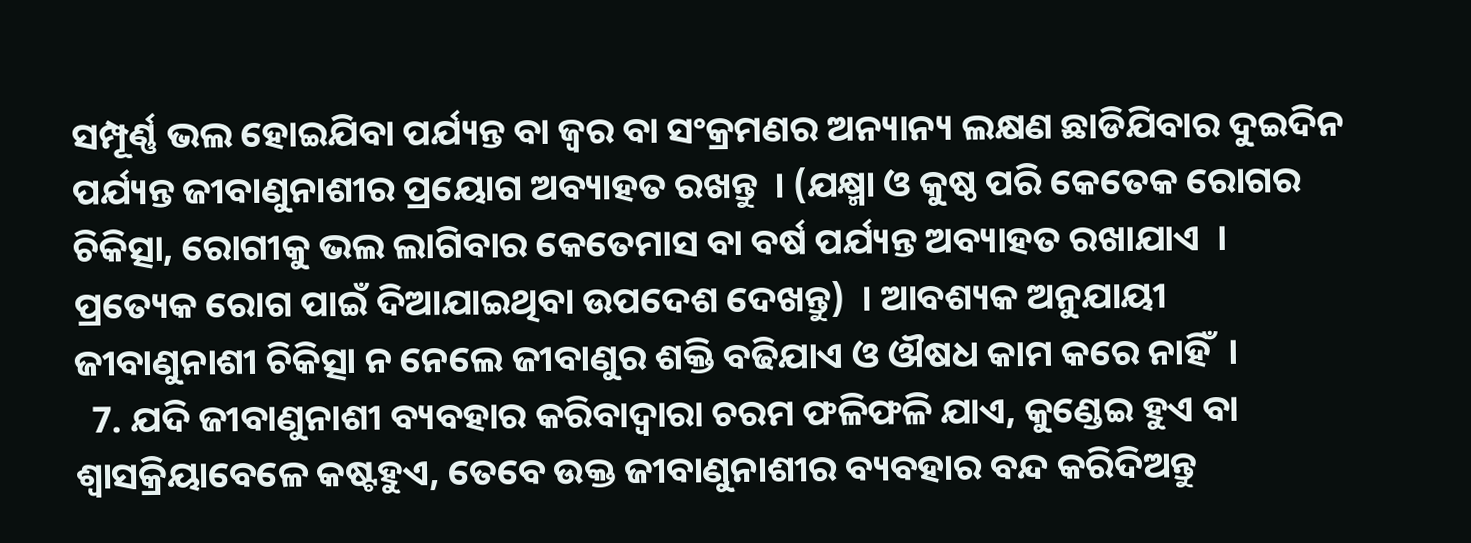ସମ୍ପୂର୍ଣ୍ଣ ଭଲ ହୋଇଯିବା ପର୍ଯ୍ୟନ୍ତ ବା ଜ୍ଵର ବା ସଂକ୍ରମଣର ଅନ୍ୟାନ୍ୟ ଲକ୍ଷଣ ଛାଡିଯିବାର ଦୁଇଦିନ ପର୍ଯ୍ୟନ୍ତ ଜୀବାଣୁନାଶୀର ପ୍ରୟୋଗ ଅବ୍ୟାହତ ରଖନ୍ତୁ  । (ଯକ୍ଷ୍ମା ଓ କୁଷ୍ଠ ପରି କେତେକ ରୋଗର ଚିକିତ୍ସା, ରୋଗୀକୁ ଭଲ ଲାଗିବାର କେତେମାସ ବା ବର୍ଷ ପର୍ଯ୍ୟନ୍ତ ଅବ୍ୟାହତ ରଖାଯାଏ  । ପ୍ରତ୍ୟେକ ରୋଗ ପାଇଁ ଦିଆଯାଇଥିବା ଉପଦେଶ ଦେଖନ୍ତୁ)  । ଆବଶ୍ୟକ ଅନୁଯାୟୀ ଜୀବାଣୁନାଶୀ ଚିକିତ୍ସା ନ ନେଲେ ଜୀବାଣୁର ଶକ୍ତି ବଢିଯାଏ ଓ ଔଷଧ କାମ କରେ ନାହିଁ  ।
  7. ଯଦି ଜୀବାଣୁନାଶୀ ବ୍ୟବହାର କରିବାଦ୍ଵାରା ଚରମ ଫଳିଫଳି ଯାଏ, କୁଣ୍ଡେଇ ହୁଏ ବା ଶ୍ଵାସକ୍ରିୟାବେଳେ କଷ୍ଟହୁଏ, ତେବେ ଉକ୍ତ ଜୀବାଣୁନାଶୀର ବ୍ୟବହାର ବନ୍ଦ କରିଦିଅନ୍ତୁ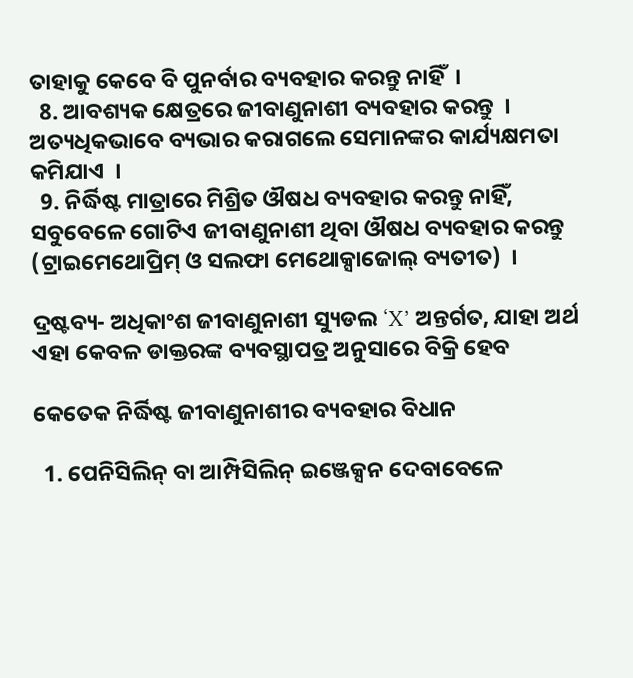ତାହାକୁ କେବେ ବି ପୁନର୍ବାର ବ୍ୟବହାର କରନ୍ତୁ ନାହିଁ  ।
  8. ଆବଶ୍ୟକ କ୍ଷେତ୍ରରେ ଜୀବାଣୁନାଶୀ ବ୍ୟବହାର କରନ୍ତୁ  । ଅତ୍ୟଧିକଭାବେ ବ୍ୟଭାର କରାଗଲେ ସେମାନଙ୍କର କାର୍ଯ୍ୟକ୍ଷମତା କମିଯାଏ  ।
  9. ନିର୍ଦ୍ଧିଷ୍ଟ ମାତ୍ରାରେ ମିଶ୍ରିତ ଔଷଧ ବ୍ୟବହାର କରନ୍ତୁ ନାହିଁ, ସବୁବେଳେ ଗୋଟିଏ ଜୀବାଣୁନାଶୀ ଥିବା ଔଷଧ ବ୍ୟବହାର କରନ୍ତୁ (ଟ୍ରାଇମେଥୋପ୍ରିମ୍ ଓ ସଲଫା ମେଥୋକ୍ସାଜୋଲ୍ ବ୍ୟତୀତ)  ।

ଦ୍ରଷ୍ଟବ୍ୟ- ଅଧିକାଂଶ ଜୀବାଣୁନାଶୀ ସ୍ୟୁଡଲ ‘X’ ଅନ୍ତର୍ଗତ, ଯାହା ଅର୍ଥ ଏହା କେବଳ ଡାକ୍ତରଙ୍କ ବ୍ୟବସ୍ଥାପତ୍ର ଅନୁସାରେ ବିକ୍ରି ହେବ

କେତେକ ନିର୍ଦ୍ଧିଷ୍ଟ ଜୀବାଣୁନାଶୀର ବ୍ୟବହାର ବିଧାନ

  1. ପେନିସିଲିନ୍ ବା ଆମ୍ପିସିଲିନ୍ ଇଞ୍ଜେକ୍ସନ ଦେବାବେଳେ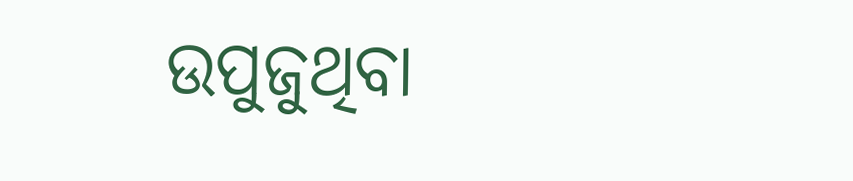ଉପୁଜୁଥିବା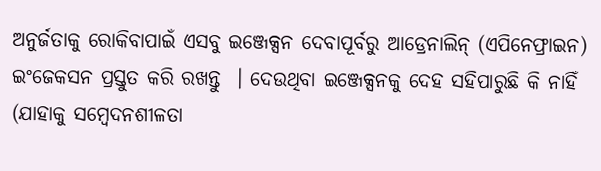ଅନୁର୍ଜତାକୁ ରୋକିବାପାଇଁ ଏସବୁ ଇଞ୍ଜେକ୍ସନ ଦେବାପୂର୍ବରୁ ଆଡ୍ରେନାଲିନ୍ (ଏପିନେଫ୍ରାଇନ) ଇଂଜେକସନ ପ୍ରସ୍ତୁତ କରି ରଖନ୍ତୁ  । ଦେଉଥିବା ଇଞ୍ଜେକ୍ସନକୁ ଦେହ ସହିପାରୁଛି କି ନାହିଁ (ଯାହାକୁ ସମ୍ବେଦନଶୀଳତା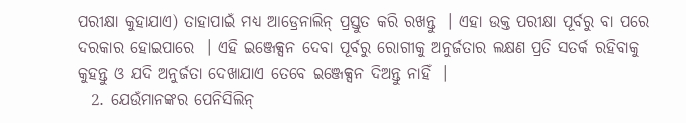ପରୀକ୍ଷା କୁହାଯାଏ) ତାହାପାଇଁ ମଧ୍ୟ ଆଡ୍ରେନାଲିନ୍ ପ୍ରସ୍ତୁତ କରି ରଖନ୍ତୁ  । ଏହା ଉକ୍ତ ପରୀକ୍ଷା ପୂର୍ବରୁ ବା ପରେ ଦରକାର ହୋଇପାରେ  । ଏହି ଇଞ୍ଜେକ୍ସନ ଦେବା ପୂର୍ବରୁ ରୋଗୀକୁ ଅନୁର୍ଜତାର ଲକ୍ଷଣ ପ୍ରତି ସତର୍କ ରହିବାକୁ କୁହନ୍ତୁ ଓ ଯଦି ଅନୁର୍ଜତା ଦେଖାଯାଏ ତେବେ ଇଞ୍ଜେକ୍ସନ ଦିଅନ୍ତୁ ନାହିଁ  ।
  2. ଯେଉଁମାନଙ୍କର ପେନିସିଲିନ୍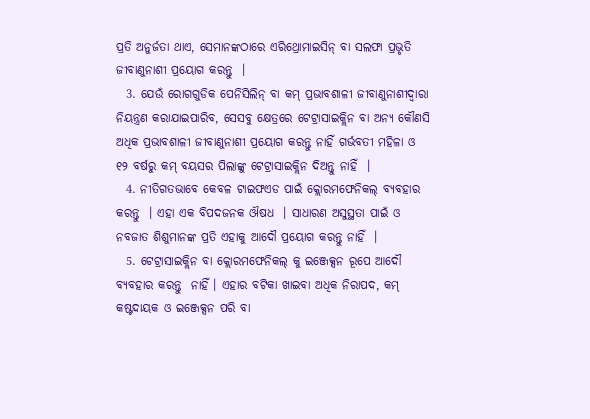ପ୍ରତି ଅନୁର୍ଜତା ଥାଏ, ସେମାନଙ୍କଠାରେ ଏରିଥ୍ରୋମାଇସିନ୍ ବା ସଲଫା ପ୍ରଭୃତି ଜୀବାଣୁନାଶୀ ପ୍ରୟୋଗ କରନ୍ତୁ  ।
  3. ଯେଉଁ ରୋଗଗୁଡିକ ପେନିସିଲିନ୍ ବା କମ୍ ପ୍ରଭାବଶାଳୀ ଜୀବାଣୁନାଶୀଦ୍ଵାରା ନିୟନ୍ତ୍ରଣ କରାଯାଇପାରିବ, ସେସବୁ କ୍ଷେତ୍ରରେ ଟେଟ୍ରାସାଇକ୍ଲିନ ବା ଅନ୍ୟ କୌଣସି ଅଧିକ ପ୍ରଭାବଶାଳୀ ଜୀବାଣୁନାଶୀ ପ୍ରୟୋଗ କରନ୍ତୁ ନାହିଁ ଗର୍ଭବତୀ ମହିଳା ଓ ୧୨ ବର୍ଷରୁ କମ୍ ବୟସର ପିଲାଙ୍କୁ ଟେଟ୍ରାସାଇକ୍ଲିନ ଦିଅନ୍ତୁ ନାହିଁ  ।
  4. ନୀତିଗତଭାବେ କେବଳ ଟାଇଫଏଡ ପାଇଁ କ୍ଲୋରମଫେନିକଲ୍ ବ୍ୟବହାର କରନ୍ତୁ  । ଏହା ଏକ ବିପଦଜନକ ଔଷଧ  । ସାଧାରଣ ଅସୁସ୍ଥତା ପାଇଁ ଓ ନବଜାତ ଶିଶୁମାନଙ୍କ ପ୍ରତି ଏହାକୁ ଆଦୌ ପ୍ରୟୋଗ କରନ୍ତୁ ନାହିଁ  ।
  5. ଟେଟ୍ରାସାଇକ୍ଲିନ ବା କ୍ଲୋରମଫେନିକଲ୍ କୁ ଇଞ୍ଜେକ୍ସନ ରୂପେ ଆଦୌ ବ୍ୟବହାର କରନ୍ତୁ  ନାହିଁ । ଏହାର ବଟିକା ଖାଇବା ଅଧିକ ନିରାପଦ, କମ୍ କଷ୍ଟଦାୟକ ଓ ଇଞ୍ଜେକ୍ସନ ପରି ବା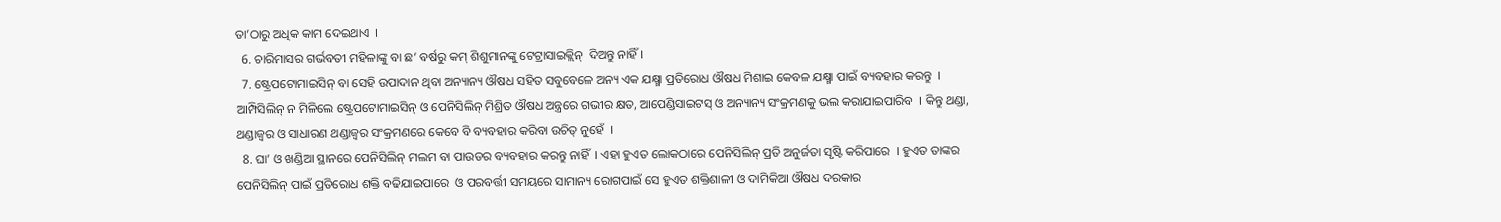ତା’ଠାରୁ ଅଧିକ କାମ ଦେଇଥାଏ  ।
  6. ଚାରିମାସର ଗର୍ଭବତୀ ମହିଳାଙ୍କୁ ବା ଛ’ ବର୍ଷରୁ କମ୍ ଶିଶୁମାନଙ୍କୁ ଟେଟ୍ରାସାଇକ୍ଲିନ୍  ଦିଅନ୍ତୁ ନାହିଁ।
  7. ଷ୍ଟ୍ରେପଟୋମାଇସିନ୍ ବା ସେହି ଉପାଦାନ ଥିବା ଅନ୍ୟାନ୍ୟ ଔଷଧ ସହିତ ସବୁବେଳେ ଅନ୍ୟ ଏକ ଯକ୍ଷ୍ମା ପ୍ରତିରୋଧ ଔଷଧ ମିଶାଇ କେବଳ ଯକ୍ଷ୍ମା ପାଇଁ ବ୍ୟବହାର କରନ୍ତୁ  । ଆମ୍ପିସିଲିନ୍ ନ ମିଳିଲେ ଷ୍ଟ୍ରେପଟୋମାଇସିନ୍ ଓ ପେନିସିଲିନ୍ ମିଶ୍ରିତ ଔଷଧ ଅନ୍ତ୍ରରେ ଗଭୀର କ୍ଷତ, ଆପେଣ୍ଡିସାଇଟସ୍ ଓ ଅନ୍ୟାନ୍ୟ ସଂକ୍ରମଣକୁ ଭଲ କରାଯାଇପାରିବ  । କିନ୍ତୁ ଥଣ୍ଡା, ଥଣ୍ଡାଜ୍ଵର ଓ ସାଧାରଣ ଥଣ୍ଡାଜ୍ଵର ସଂକ୍ରମଣରେ କେବେ ବି ବ୍ୟବହାର କରିବା ଉଚିତ୍ ନୁହେଁ  ।
  8. ଘା’ ଓ ଖଣ୍ଡିଆ ସ୍ଥାନରେ ପେନିସିଲିନ୍ ମଲମ ବା ପାଉଡର ବ୍ୟବହାର କରନ୍ତୁ ନାହିଁ  । ଏହା ହୁଏତ ଲୋକଠାରେ ପେନିସିଲିନ୍ ପ୍ରତି ଅନୁର୍ଜତା ସୃଷ୍ଟି କରିପାରେ  । ହୁଏତ ତାଙ୍କର ପେନିସିଲିନ୍ ପାଇଁ ପ୍ରତିରୋଧ ଶକ୍ତି ବଢିଯାଇପାରେ  ଓ ପରବର୍ତ୍ତୀ ସମୟରେ ସାମାନ୍ୟ ରୋଗପାଇଁ ସେ ହୁଏତ ଶକ୍ତିଶାଳୀ ଓ ଦାମିକିଆ ଔଷଧ ଦରକାର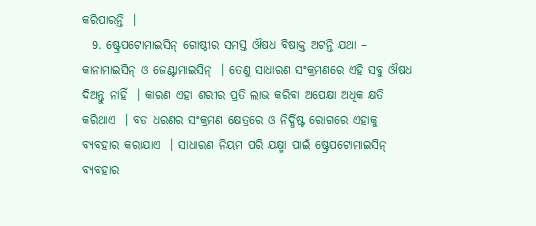କରିପାରନ୍ତି  ।
  9. ଷ୍ଟ୍ରେପଟୋମାଇସିନ୍ ଗୋଷ୍ଠୀର ସମସ୍ତ ଔଷଧ ବିଷାକ୍ତ ଅଟନ୍ତି ଯଥା – କାନାମାଇସିନ୍ ଓ ଜେଣ୍ଟାମାଇସିନ୍  । ତେଣୁ ସାଧାରଣ ସଂକ୍ରମଣରେ ଏହି ସବୁ ଔଷଧ ଦିଅନ୍ତୁ ନାହିଁ  । କାରଣ ଏହା ଶରୀର ପ୍ରତି ଲାଭ କରିବା ଅପେକ୍ଷା ଅଧିକ କ୍ଷତି କରିଥାଏ  । ବଡ ଧରଣର ସଂକ୍ରମଣ କ୍ଷେତ୍ରରେ ଓ ନିର୍ଦ୍ଧିଷ୍ଟ ରୋଗରେ ଏହାକୁ ବ୍ୟବହାର କରାଯାଏ  । ସାଧାରଣ ନିୟମ ପରି ଯକ୍ଷ୍ମା ପାଇଁ ଷ୍ଟ୍ରେପଟୋମାଇସିନ୍ ବ୍ୟବହାର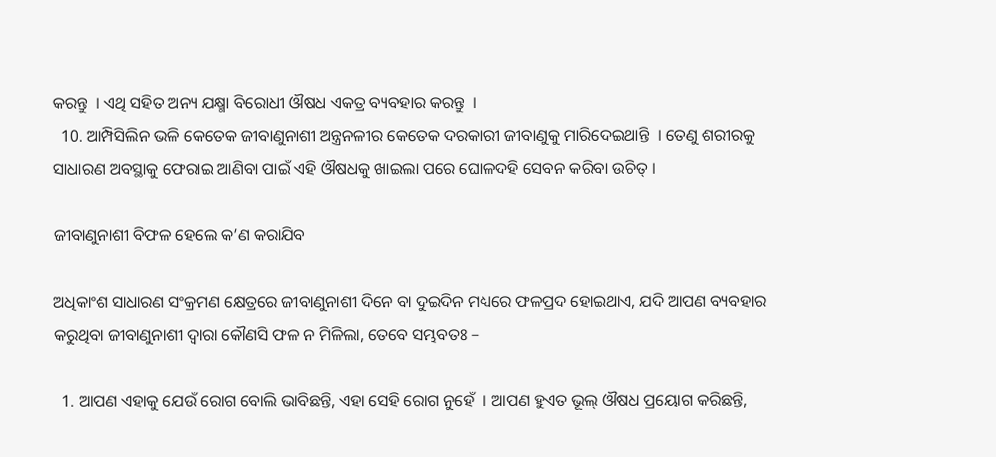କରନ୍ତୁ  । ଏଥି ସହିତ ଅନ୍ୟ ଯକ୍ଷ୍ମା ବିରୋଧୀ ଔଷଧ ଏକତ୍ର ବ୍ୟବହାର କରନ୍ତୁ  ।
  10. ଆମ୍ପିସିଲିନ ଭଳି କେତେକ ଜୀବାଣୁନାଶୀ ଅନ୍ତ୍ରନଳୀର କେତେକ ଦରକାରୀ ଜୀବାଣୁକୁ ମାରିଦେଇଥାନ୍ତି  । ତେଣୁ ଶରୀରକୁ ସାଧାରଣ ଅବସ୍ଥାକୁ ଫେରାଇ ଆଣିବା ପାଇଁ ଏହି ଔଷଧକୁ ଖାଇଲା ପରେ ଘୋଳଦହି ସେବନ କରିବା ଉଚିତ୍ ।

ଜୀବାଣୁନାଶୀ ବିଫଳ ହେଲେ କ’ଣ କରାଯିବ

ଅଧିକାଂଶ ସାଧାରଣ ସଂକ୍ରମଣ କ୍ଷେତ୍ରରେ ଜୀବାଣୁନାଶୀ ଦିନେ ବା ଦୁଇଦିନ ମଧ୍ୟରେ ଫଳପ୍ରଦ ହୋଇଥାଏ, ଯଦି ଆପଣ ବ୍ୟବହାର କରୁଥିବା ଜୀବାଣୁନାଶୀ ଦ୍ଵାରା କୌଣସି ଫଳ ନ ମିଳିଲା, ତେବେ ସମ୍ଭବତଃ –

  1. ଆପଣ ଏହାକୁ ଯେଉଁ ରୋଗ ବୋଲି ଭାବିଛନ୍ତି, ଏହା ସେହି ରୋଗ ନୁହେଁ  । ଆପଣ ହୁଏତ ଭୂଲ୍ ଔଷଧ ପ୍ରୟୋଗ କରିଛନ୍ତି,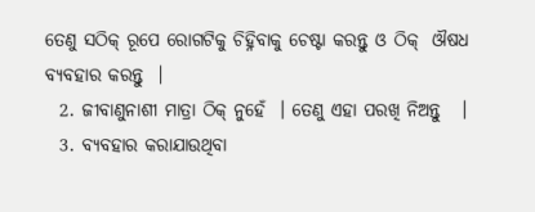ତେଣୁ ସଠିକ୍ ରୂପେ ରୋଗଟିକୁ ଚିହ୍ନିବାକୁ ଚେଷ୍ଟା କରନ୍ତୁ ଓ ଠିକ୍  ଔଷଧ ବ୍ୟବହାର କରନ୍ତୁ  ।
  2. ଜୀବାଣୁନାଶୀ ମାତ୍ରା ଠିକ୍ ନୁହେଁ  । ତେଣୁ ଏହା ପରଖି ନିଅନ୍ତୁ   ।
  3. ବ୍ୟବହାର କରାଯାଉଥିବା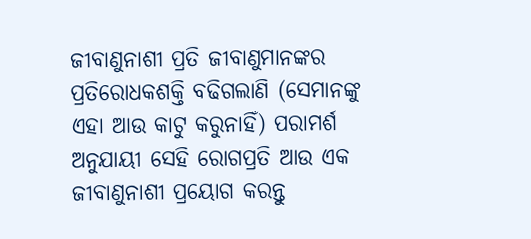ଜୀବାଣୁନାଶୀ ପ୍ରତି ଜୀବାଣୁମାନଙ୍କର ପ୍ରତିରୋଧକଶକ୍ତି ବଢିଗଲାଣି (ସେମାନଙ୍କୁ ଏହା ଆଉ କାଟୁ କରୁନାହିଁ) ପରାମର୍ଶ ଅନୁଯାୟୀ ସେହି ରୋଗପ୍ରତି ଆଉ ଏକ ଜୀବାଣୁନାଶୀ ପ୍ରୟୋଗ କରନ୍ତୁ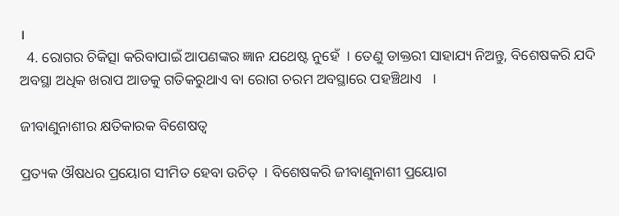।
  4. ରୋଗର ଚିକିତ୍ସା କରିବାପାଇଁ ଆପଣଙ୍କର ଜ୍ଞାନ ଯଥେଷ୍ଟ ନୁହେଁ  । ତେଣୁ ଡାକ୍ତରୀ ସାହାଯ୍ୟ ନିଅନ୍ତୁ, ବିଶେଷକରି ଯଦି ଅବସ୍ଥା ଅଧିକ ଖରାପ ଆଡକୁ ଗତିକରୁଥାଏ ବା ରୋଗ ଚରମ ଅବସ୍ଥାରେ ପହଞ୍ଚିଥାଏ   ।

ଜୀବାଣୁନାଶୀର କ୍ଷତିକାରକ ବିଶେଷତ୍ଵ

ପ୍ରତ୍ୟକ ଔଷଧର ପ୍ରୟୋଗ ସୀମିତ ହେବା ଉଚିତ୍  । ବିଶେଷକରି ଜୀବାଣୁନାଶୀ ପ୍ରୟୋଗ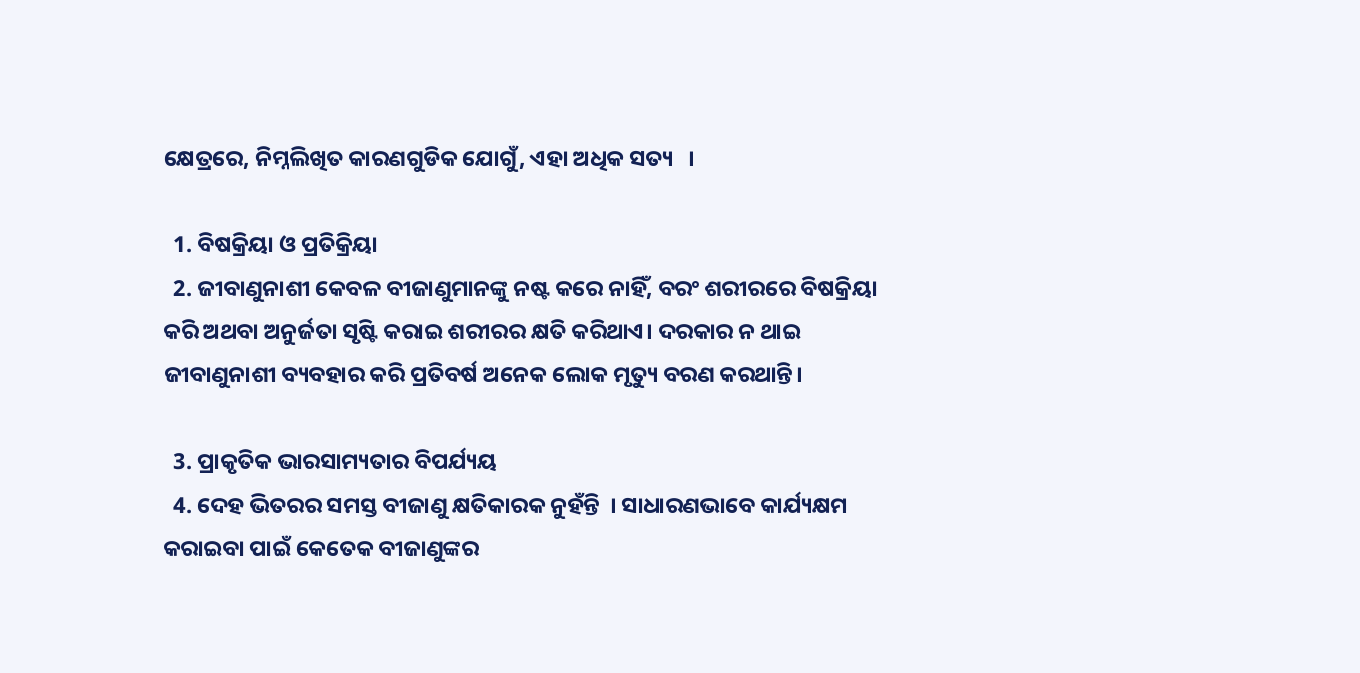କ୍ଷେତ୍ରରେ, ନିମ୍ନଲିଖିତ କାରଣଗୁଡିକ ଯୋଗୁଁ, ଏହା ଅଧିକ ସତ୍ୟ   ।

  1. ବିଷକ୍ରିୟା ଓ ପ୍ରତିକ୍ରିୟା
  2. ଜୀବାଣୁନାଶୀ କେବଳ ବୀଜାଣୁମାନଙ୍କୁ ନଷ୍ଟ କରେ ନାହିଁ, ବରଂ ଶରୀରରେ ବିଷକ୍ରିୟା କରି ଅଥବା ଅନୁର୍ଜତା ସୃଷ୍ଟି କରାଇ ଶରୀରର କ୍ଷତି କରିଥାଏ। ଦରକାର ନ ଥାଇ ଜୀବାଣୁନାଶୀ ବ୍ୟବହାର କରି ପ୍ରତିବର୍ଷ ଅନେକ ଲୋକ ମୃତ୍ୟୁ ବରଣ କରଥାନ୍ତି।

  3. ପ୍ରାକୃତିକ ଭାରସାମ୍ୟତାର ବିପର୍ଯ୍ୟୟ
  4. ଦେହ ଭିତରର ସମସ୍ତ ବୀଜାଣୁ କ୍ଷତିକାରକ ନୁହଁନ୍ତି  । ସାଧାରଣଭାବେ କାର୍ଯ୍ୟକ୍ଷମ କରାଇବା ପାଇଁ କେତେକ ବୀଜାଣୁଙ୍କର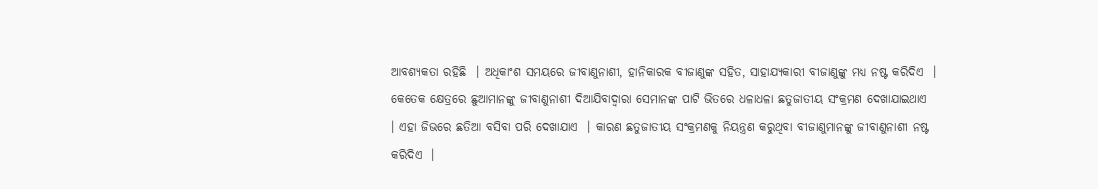ଆବଶ୍ୟକତା ରହିଛି  । ଅଧିକାଂଶ ସମୟରେ ଜୀବାଣୁନାଶୀ, ହାନିକାରକ ବୀଜାଣୁଙ୍କ ସହିତ, ସାହାଯ୍ୟକାରୀ ବୀଜାଣୁଙ୍କୁ ମଧ୍ୟ ନଷ୍ଟ କରିଦିଏ  । କେତେକ କ୍ଷେତ୍ରରେ ଛୁଆମାନଙ୍କୁ ଜୀବାଣୁନାଶୀ ଦିଆଯିବାଦ୍ଵାରା ସେମାନଙ୍କ ପାଟି ଭିତରେ ଧଳାଧଳା ଛତୁଜାତୀୟ ସଂକ୍ରମଣ ଦେଖାଯାଇଥାଏ  । ଏହା ଜିଭରେ ଛତିଆ ବସିବା ପରି ଦେଖାଯାଏ  । କାରଣ ଛତୁଜାତୀୟ ସଂକ୍ରମଣକୁ ନିୟନ୍ତ୍ରଣ କରୁଥିବା ବୀଜାଣୁମାନଙ୍କୁ ଜୀବାଣୁନାଶୀ ନଷ୍ଟ କରିଦିଏ  ।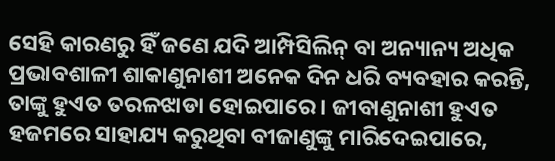ସେହି କାରଣରୁ ହିଁ ଜଣେ ଯଦି ଆମ୍ପିସିଲିନ୍ ବା ଅନ୍ୟାନ୍ୟ ଅଧିକ ପ୍ରଭାବଶାଳୀ ଶାକାଣୁନାଶୀ ଅନେକ ଦିନ ଧରି ବ୍ୟବହାର କରନ୍ତି, ତାଙ୍କୁ ହୁଏତ ତରଳଝାଡା ହୋଇପାରେ । ଜୀବାଣୁନାଶୀ ହୁଏତ ହଜମରେ ସାହାଯ୍ୟ କରୁଥିବା ବୀଜାଣୁଙ୍କୁ ମାରିଦେଇପାରେ,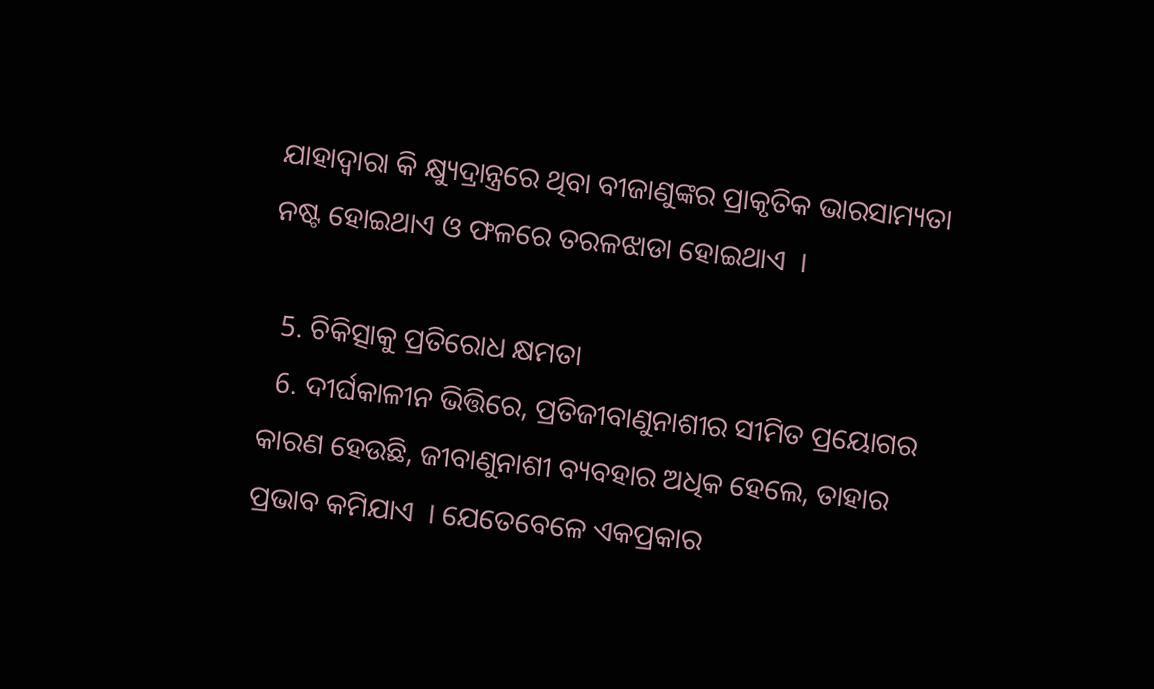ଯାହାଦ୍ୱାରା କି କ୍ଷ୍ୟୁଦ୍ରାନ୍ତ୍ରରେ ଥିବା ବୀଜାଣୁଙ୍କର ପ୍ରାକୃତିକ ଭାରସାମ୍ୟତା ନଷ୍ଟ ହୋଇଥାଏ ଓ ଫଳରେ ତରଳଝାଡା ହୋଇଥାଏ  ।

  5. ଚିକିତ୍ସାକୁ ପ୍ରତିରୋଧ କ୍ଷମତା
  6. ଦୀର୍ଘକାଳୀନ ଭିତ୍ତିରେ, ପ୍ରତିଜୀବାଣୁନାଶୀର ସୀମିତ ପ୍ରୟୋଗର କାରଣ ହେଉଛି, ଜୀବାଣୁନାଶୀ ବ୍ୟବହାର ଅଧିକ ହେଲେ, ତାହାର ପ୍ରଭାବ କମିଯାଏ  । ଯେତେବେଳେ ଏକପ୍ରକାର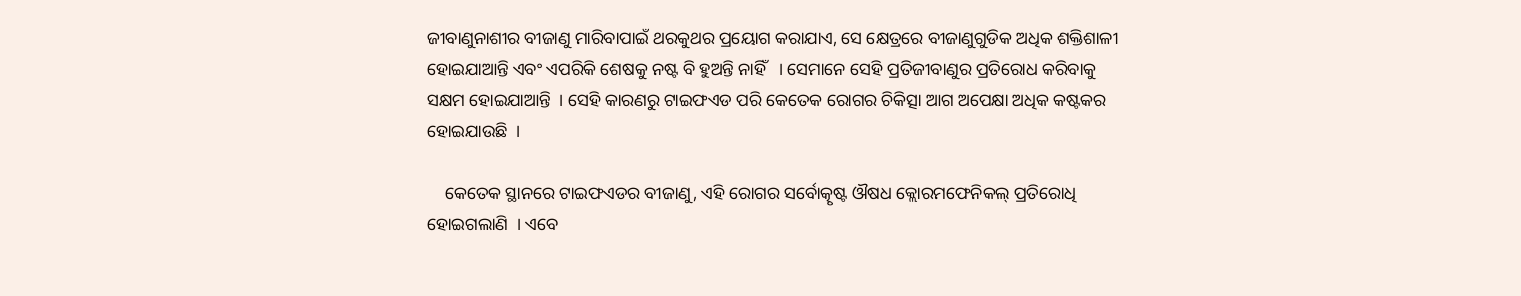ଜୀବାଣୁନାଶୀର ବୀଜାଣୁ ମାରିବାପାଇଁ ଥରକୁଥର ପ୍ରୟୋଗ କରାଯାଏ, ସେ କ୍ଷେତ୍ରରେ ବୀଜାଣୁଗୁଡିକ ଅଧିକ ଶକ୍ତିଶାଳୀ ହୋଇଯାଆନ୍ତି ଏବଂ ଏପରିକି ଶେଷକୁ ନଷ୍ଟ ବି ହୁଅନ୍ତି ନାହିଁ   । ସେମାନେ ସେହି ପ୍ରତିଜୀବାଣୁର ପ୍ରତିରୋଧ କରିବାକୁ ସକ୍ଷମ ହୋଇଯାଆନ୍ତି  । ସେହି କାରଣରୁ ଟାଇଫଏଡ ପରି କେତେକ ରୋଗର ଚିକିତ୍ସା ଆଗ ଅପେକ୍ଷା ଅଧିକ କଷ୍ଟକର ହୋଇଯାଉଛି  ।

    କେତେକ ସ୍ଥାନରେ ଟାଇଫଏଡର ବୀଜାଣୁ, ଏହି ରୋଗର ସର୍ବୋତ୍କୃଷ୍ଟ ଔଷଧ କ୍ଲୋରମଫେନିକଲ୍ ପ୍ରତିରୋଧି ହୋଇଗଲାଣି  । ଏବେ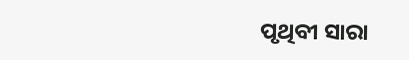ପୃଥିବୀ ସାରା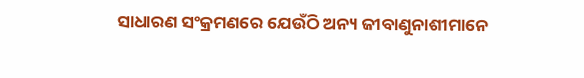ସାଧାରଣ ସଂକ୍ରମଣରେ ଯେଉଁଠି ଅନ୍ୟ ଜୀବାଣୁନାଶୀମାନେ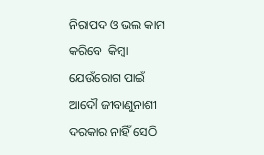ନିରାପଦ ଓ ଭଲ କାମ କରିବେ  କିମ୍ବା ଯେଉଁରୋଗ ପାଇଁ ଆଦୌ ଜୀବାଣୁନାଶୀ ଦରକାର ନାହିଁ ସେଠି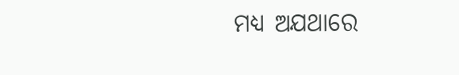ମଧ୍ୟ ଅଯଥାରେ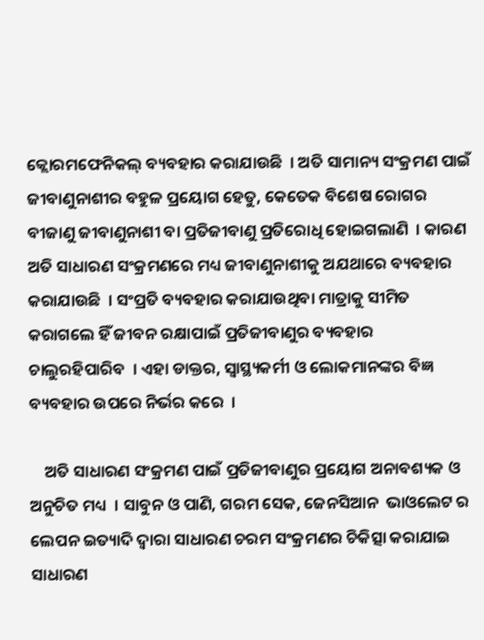କ୍ଲୋରମଫେନିକଲ୍ ବ୍ୟବହାର କରାଯାଉଛି  । ଅତି ସାମାନ୍ୟ ସଂକ୍ରମଣ ପାଇଁ ଜୀବାଣୁନାଶୀର ବହୁଳ ପ୍ରୟୋଗ ହେତୁ, କେତେକ ବିଶେଷ ରୋଗର ବୀଜାଣୁ ଜୀବାଣୁନାଶୀ ବା ପ୍ରତିଜୀବାଣୁ ପ୍ରତିରୋଧି ହୋଇଗଲାଣି  । କାରଣ ଅତି ସାଧାରଣ ସଂକ୍ରମଣରେ ମଧ୍ୟ ଜୀବାଣୁନାଶୀକୁ ଅଯଥାରେ ବ୍ୟବହାର କରାଯାଉଛି  । ସଂପ୍ରତି ବ୍ୟବହାର କରାଯାଉଥିବା ମାତ୍ରାକୁ ସୀମିତ କରାଗଲେ ହିଁ ଜୀବନ ରକ୍ଷାପାଇଁ ପ୍ରତିଜୀବାଣୁର ବ୍ୟବହାର ଚାଲୁରହିପାରିବ  । ଏହା ଡାକ୍ତର, ସ୍ୱାସ୍ଥ୍ୟକର୍ମୀ ଓ ଲୋକମାନଙ୍କର ବିଜ୍ଞ ବ୍ୟବହାର ଉପରେ ନିର୍ଭର କରେ  ।

    ଅତି ସାଧାରଣ ସଂକ୍ରମଣ ପାଇଁ ପ୍ରତିଜୀବାଣୁର ପ୍ରୟୋଗ ଅନାବଶ୍ୟକ ଓ ଅନୁଚିତ ମଧ୍ୟ  । ସାବୁନ ଓ ପାଣି, ଗରମ ସେକ, ଜେନସିଆନ  ଭାଓଲେଟ ର ଲେପନ ଇତ୍ୟାଦି ଦ୍ଵାରା ସାଧାରଣ ଚରମ ସଂକ୍ରମଣର ଚିକିତ୍ସା କରାଯାଇ ସାଧାରଣ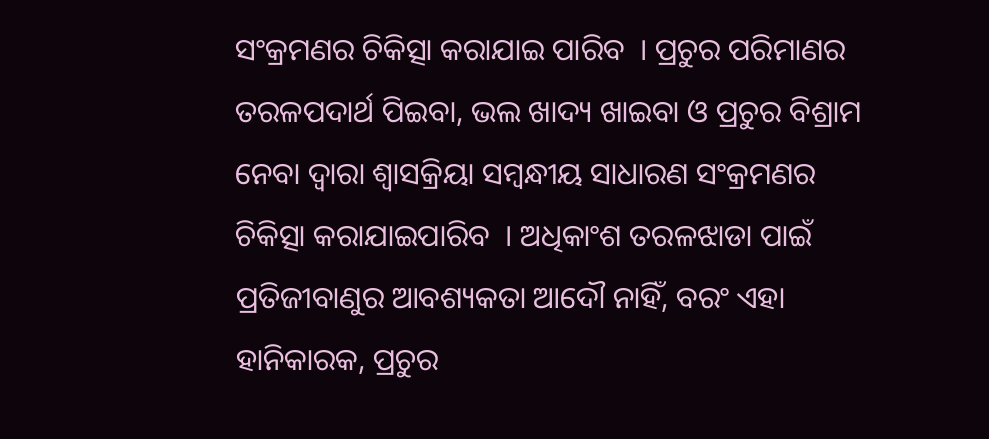ସଂକ୍ରମଣର ଚିକିତ୍ସା କରାଯାଇ ପାରିବ  । ପ୍ରଚୁର ପରିମାଣର ତରଳପଦାର୍ଥ ପିଇବା, ଭଲ ଖାଦ୍ୟ ଖାଇବା ଓ ପ୍ରଚୁର ବିଶ୍ରାମ ନେବା ଦ୍ଵାରା ଶ୍ଵାସକ୍ରିୟା ସମ୍ବନ୍ଧୀୟ ସାଧାରଣ ସଂକ୍ରମଣର ଚିକିତ୍ସା କରାଯାଇପାରିବ  । ଅଧିକାଂଶ ତରଳଝାଡା ପାଇଁ ପ୍ରତିଜୀବାଣୁର ଆବଶ୍ୟକତା ଆଦୌ ନାହିଁ, ବରଂ ଏହା ହାନିକାରକ, ପ୍ରଚୁର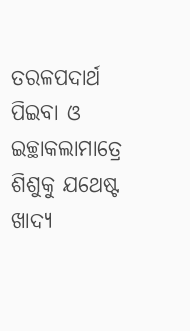ତରଳପଦାର୍ଥ ପିଇବା ଓ ଇଚ୍ଛାକଲାମାତ୍ରେ ଶିଶୁକୁ ଯଥେଷ୍ଟ ଖାଦ୍ୟ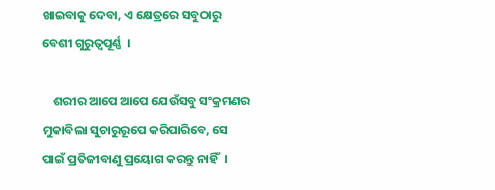ଖାଇବାକୁ ଦେବା, ଏ କ୍ଷେତ୍ରରେ ସବୁଠାରୁ ବେଶୀ ଗୁରୁତ୍ୱପୂର୍ଣ୍ଣ  ।

    ଶରୀର ଆପେ ଆପେ ଯେଉଁସବୁ ସଂକ୍ରମଣର ମୁକାବିଲା ସୁଚାରୁରୂପେ କରିପାରିବେ, ସେ ପାଇଁ ପ୍ରତିଜୀବାଣୁ ପ୍ରୟୋଗ କରନ୍ତୁ ନାହିଁ  ।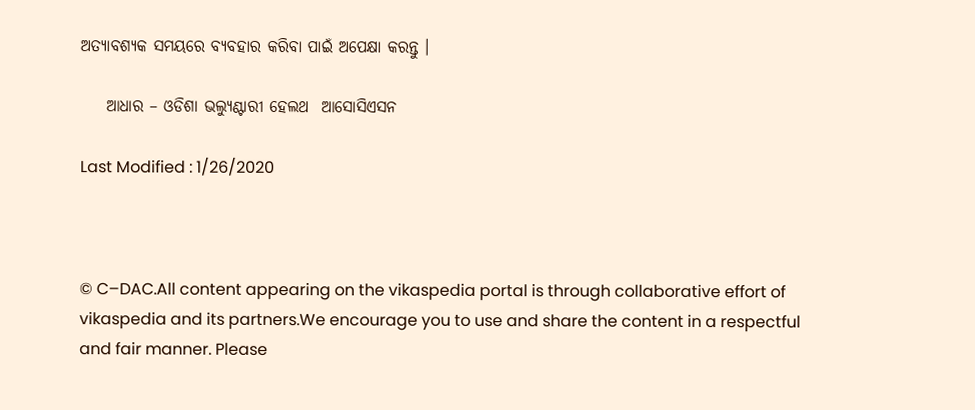ଅତ୍ୟାବଶ୍ୟକ ସମୟରେ ବ୍ୟବହାର କରିବା ପାଇଁ ଅପେକ୍ଷା କରନ୍ତୁ ।

    ଆଧାର – ଓଡିଶା ଭଲ୍ୟୁଣ୍ଟାରୀ ହେଲଥ  ଆସୋସିଏସନ

Last Modified : 1/26/2020



© C–DAC.All content appearing on the vikaspedia portal is through collaborative effort of vikaspedia and its partners.We encourage you to use and share the content in a respectful and fair manner. Please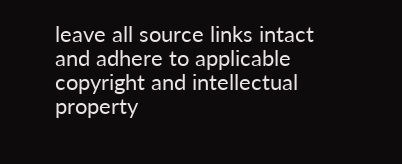leave all source links intact and adhere to applicable copyright and intellectual property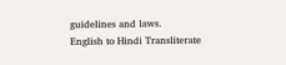guidelines and laws.
English to Hindi Transliterate